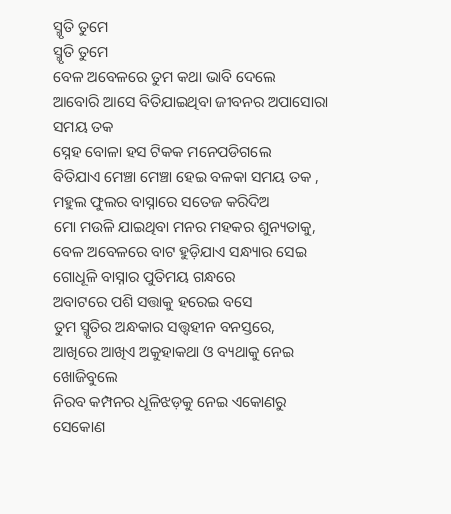ସ୍ମୃତି ତୁମେ
ସ୍ମୃତି ତୁମେ
ବେଳ ଅବେଳରେ ତୁମ କଥା ଭାବି ଦେଲେ
ଆବୋରି ଆସେ ବିତିଯାଇଥିବା ଜୀବନର ଅପାସୋରା ସମୟ ତକ
ସ୍ନେହ ବୋଳା ହସ ଟିକକ ମନେପଡିଗଲେ
ବିତିଯାଏ ମେଞ୍ଚା ମେଞ୍ଚା ହେଇ ବଳକା ସମୟ ତକ ,
ମହୁଲ ଫୁଲର ବାସ୍ନାରେ ସତେଜ କରିଦିଅ
ମୋ ମଉଳି ଯାଇଥିବା ମନର ମହକର ଶୁନ୍ୟତାକୁ,
ବେଳ ଅବେଳରେ ବାଟ ହୁଡ଼ିଯାଏ ସନ୍ଧ୍ୟାର ସେଇ ଗୋଧୂଳି ବାସ୍ନାର ପୁତିମୟ ଗନ୍ଧରେ
ଅବାଟରେ ପଶି ସତ୍ତାକୁ ହରେଇ ବସେ
ତୁମ ସ୍ମୃତିର ଅନ୍ଧକାର ସତ୍ତ୍ୱହୀନ ବନସ୍ତରେ,
ଆଖିରେ ଆଖିଏ ଅକୁହାକଥା ଓ ବ୍ୟଥାକୁ ନେଇ ଖୋଜିବୁଲେ
ନିରବ କମ୍ପନର ଧୂଳିଝଡ଼କୁ ନେଇ ଏକୋଣରୁ ସେକୋଣ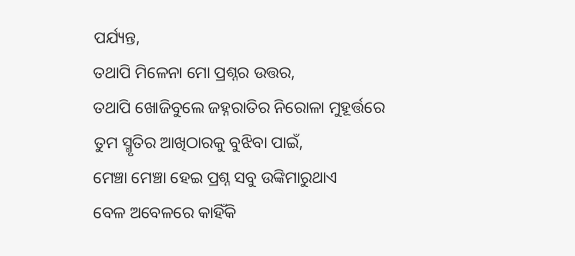ପର୍ଯ୍ୟନ୍ତ,
ତଥାପି ମିଳେନା ମୋ ପ୍ରଶ୍ନର ଉତ୍ତର,
ତଥାପି ଖୋଜିବୁଲେ ଜହ୍ନରାତିର ନିରୋଳା ମୁହୂର୍ତ୍ତରେ
ତୁମ ସ୍ମୃତିର ଆଖିଠାରକୁ ବୁଝିବା ପାଇଁ,
ମେଞ୍ଚା ମେଞ୍ଚା ହେଇ ପ୍ରଶ୍ନ ସବୁ ଉଙ୍କିମାରୁଥାଏ
ବେଳ ଅବେଳରେ କାହିଁକି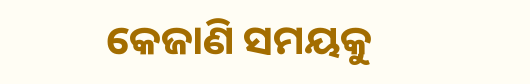କେଜାଣି ସମୟକୁ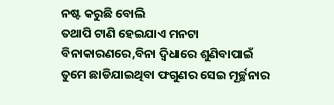ନଷ୍ଟ କରୁଛି ବୋଲି
ତଥାପି ଟାଣି ହେଇଯାଏ ମନଟା
ବିନାକାରଣରେ,ବିନା ଦ୍ବିଧାରେ ଶୁଣିବାପାଇଁ
ତୁମେ ଛାଡିଯାଇଥିବା ଫଗୁଣର ସେଇ ମୂର୍ଚ୍ଛନାର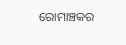ରୋମାଞ୍ଚକର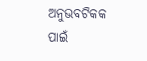ଅନୁଭବଟିକକ ପାଇଁ